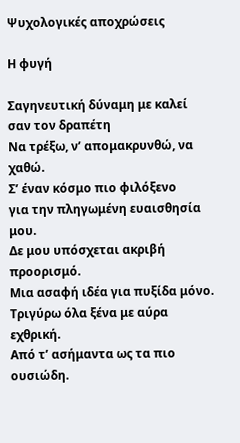Ψυχολογικές αποχρώσεις

Η φυγή

Σαγηνευτική δύναμη με καλεί σαν τον δραπέτη
Να τρέξω, ν’ απομακρυνθώ, να χαθώ.
Σ’ έναν κόσμο πιο φιλόξενο
για την πληγωμένη ευαισθησία μου.
Δε μου υπόσχεται ακριβή προορισμό.
Μια ασαφή ιδέα για πυξίδα μόνο.
Τριγύρω όλα ξένα με αύρα εχθρική.
Από τ’ ασήμαντα ως τα πιο ουσιώδη.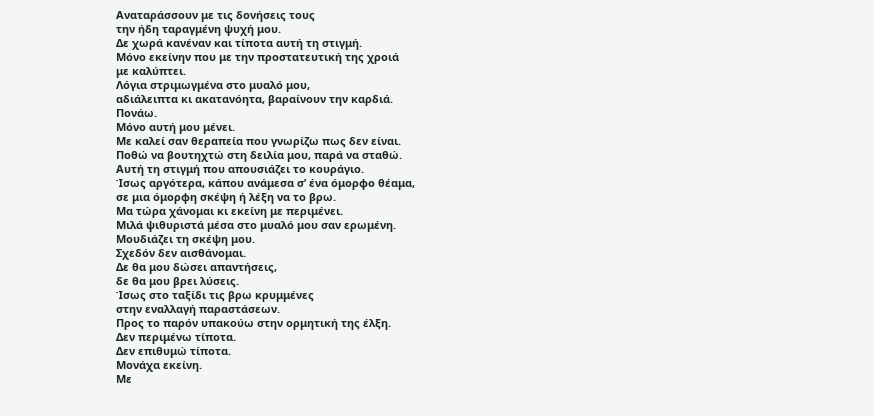Αναταράσσουν με τις δονήσεις τους
την ήδη ταραγμένη ψυχή μου.
Δε χωρά κανέναν και τίποτα αυτή τη στιγμή.
Μόνο εκείνην που με την προστατευτική της χροιά
με καλύπτει.
Λόγια στριμωγμένα στο μυαλό μου,
αδιάλειπτα κι ακατανόητα, βαραίνουν την καρδιά.
Πονάω.
Μόνο αυτή μου μένει.
Με καλεί σαν θεραπεία που γνωρίζω πως δεν είναι.
Ποθώ να βουτηχτώ στη δειλία μου, παρά να σταθώ.
Αυτή τη στιγμή που απουσιάζει το κουράγιο.
Ίσως αργότερα, κάπου ανάμεσα σ’ ένα όμορφο θέαμα,
σε μια όμορφη σκέψη ή λέξη να το βρω.
Μα τώρα χάνομαι κι εκείνη με περιμένει.
Μιλά ψιθυριστά μέσα στο μυαλό μου σαν ερωμένη.
Μουδιάζει τη σκέψη μου.
Σχεδόν δεν αισθάνομαι.
Δε θα μου δώσει απαντήσεις,
δε θα μου βρει λύσεις.
Ίσως στο ταξίδι τις βρω κρυμμένες
στην εναλλαγή παραστάσεων.
Προς το παρόν υπακούω στην ορμητική της έλξη.
Δεν περιμένω τίποτα.
Δεν επιθυμώ τίποτα.
Μονάχα εκείνη.
Με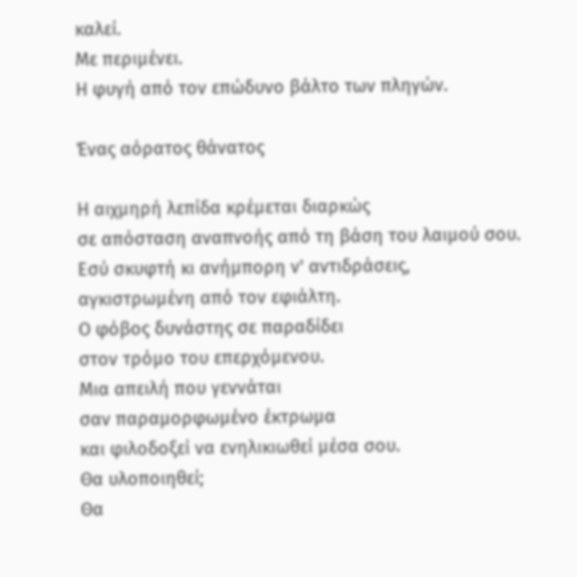καλεί.
Με περιμένει.
Η φυγή από τον επώδυνο βάλτο των πληγών.

Ένας αόρατος θάνατος

Η αιχμηρή λεπίδα κρέμεται διαρκώς
σε απόσταση αναπνοής από τη βάση του λαιμού σου.
Εσύ σκυφτή κι ανήμπορη ν' αντιδράσεις,
αγκιστρωμένη από τον εφιάλτη.
Ο φόβος δυνάστης σε παραδίδει
στον τρόμο του επερχόμενου.
Μια απειλή που γεννάται
σαν παραμορφωμένο έκτρωμα
και φιλοδοξεί να ενηλικιωθεί μέσα σου.
Θα υλοποιηθεί;
Θα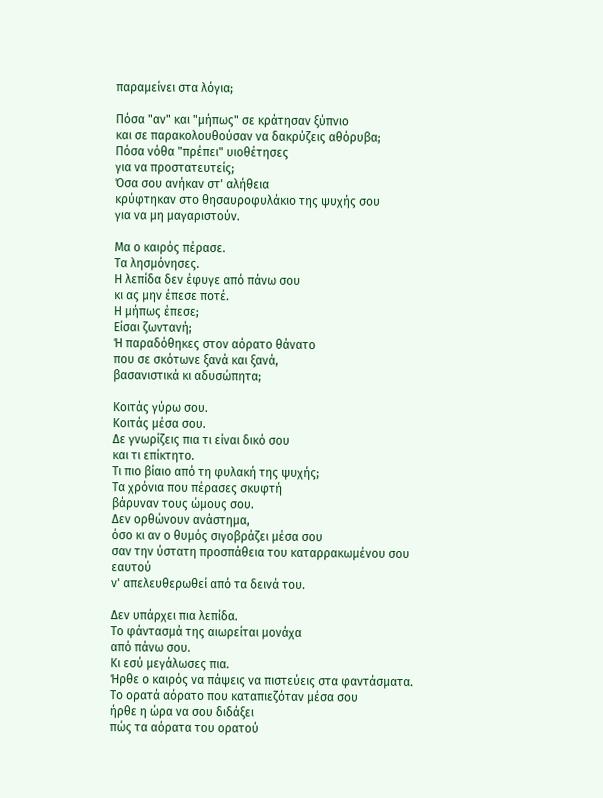παραμείνει στα λόγια;

Πόσα "αν" και "μήπως" σε κράτησαν ξύπνιο
και σε παρακολουθούσαν να δακρύζεις αθόρυβα;
Πόσα νόθα "πρέπει" υιοθέτησες
για να προστατευτείς;
Όσα σου ανήκαν στ' αλήθεια
κρύφτηκαν στο θησαυροφυλάκιο της ψυχής σου
για να μη μαγαριστούν.

Μα ο καιρός πέρασε.
Τα λησμόνησες.
Η λεπίδα δεν έφυγε από πάνω σου
κι ας μην έπεσε ποτέ.
Η μήπως έπεσε;
Είσαι ζωντανή;
Ή παραδόθηκες στον αόρατο θάνατο
που σε σκότωνε ξανά και ξανά,
βασανιστικά κι αδυσώπητα;

Κοιτάς γύρω σου.
Κοιτάς μέσα σου.
Δε γνωρίζεις πια τι είναι δικό σου
και τι επίκτητο.
Τι πιο βίαιο από τη φυλακή της ψυχής;
Τα χρόνια που πέρασες σκυφτή
βάρυναν τους ώμους σου.
Δεν ορθώνουν ανάστημα,
όσο κι αν ο θυμός σιγοβράζει μέσα σου
σαν την ύστατη προσπάθεια του καταρρακωμένου σου εαυτού
ν' απελευθερωθεί από τα δεινά του.

Δεν υπάρχει πια λεπίδα.
Το φάντασμά της αιωρείται μονάχα
από πάνω σου.
Κι εσύ μεγάλωσες πια.
Ήρθε ο καιρός να πάψεις να πιστεύεις στα φαντάσματα.
Το ορατά αόρατο που καταπιεζόταν μέσα σου
ήρθε η ώρα να σου διδάξει
πώς τα αόρατα του ορατού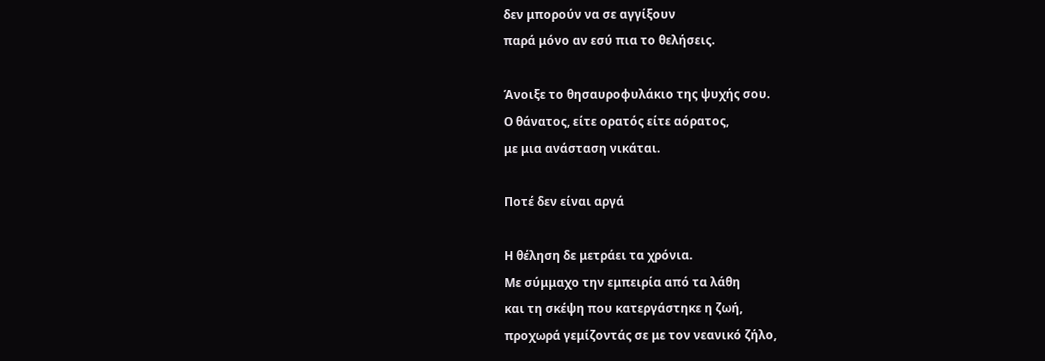δεν μπορούν να σε αγγίξουν
παρά μόνο αν εσύ πια το θελήσεις.

Άνοιξε το θησαυροφυλάκιο της ψυχής σου.
Ο θάνατος, είτε ορατός είτε αόρατος,
με μια ανάσταση νικάται.

Ποτέ δεν είναι αργά

Η θέληση δε μετράει τα χρόνια.
Με σύμμαχο την εμπειρία από τα λάθη
και τη σκέψη που κατεργάστηκε η ζωή,
προχωρά γεμίζοντάς σε με τον νεανικό ζήλο,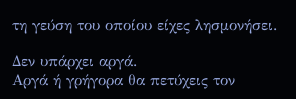τη γεύση του οποίου είχες λησμονήσει.

Δεν υπάρχει αργά.
Αργά ή γρήγορα θα πετύχεις τον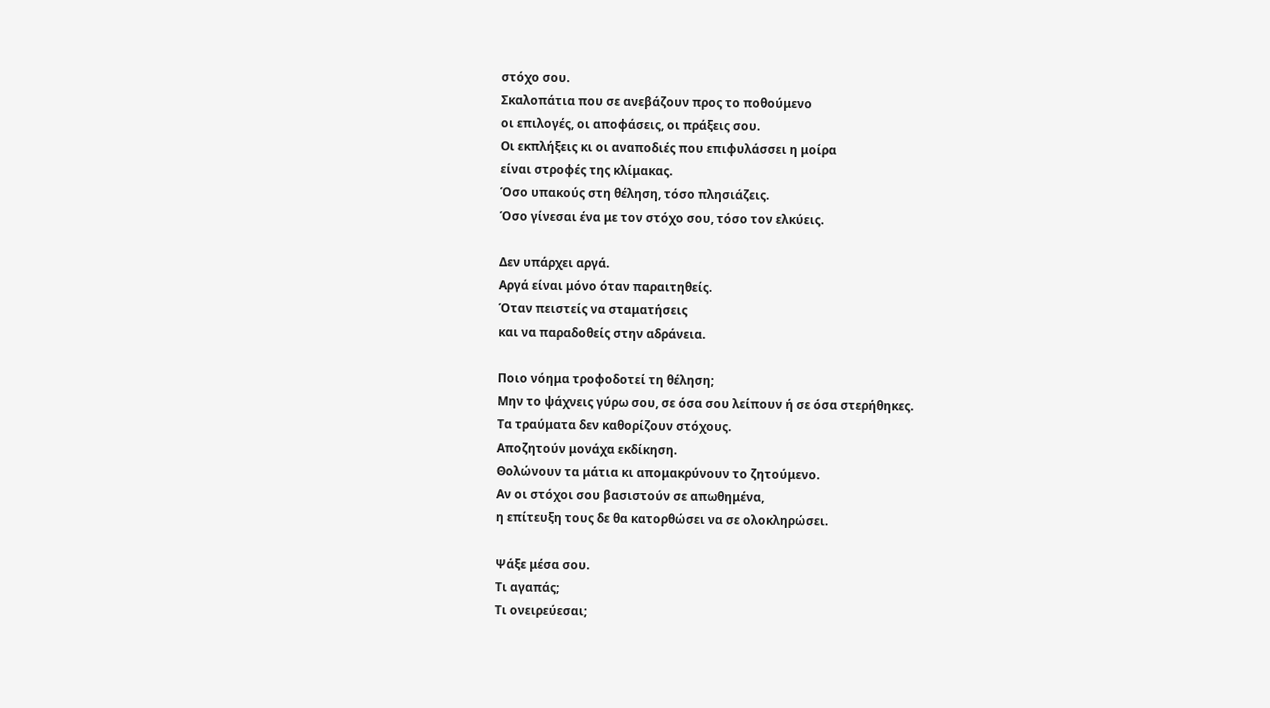στόχο σου.
Σκαλοπάτια που σε ανεβάζουν προς το ποθούμενο
οι επιλογές, οι αποφάσεις, οι πράξεις σου.
Οι εκπλήξεις κι οι αναποδιές που επιφυλάσσει η μοίρα
είναι στροφές της κλίμακας.
Όσο υπακούς στη θέληση, τόσο πλησιάζεις.
Όσο γίνεσαι ένα με τον στόχο σου, τόσο τον ελκύεις.

Δεν υπάρχει αργά.
Αργά είναι μόνο όταν παραιτηθείς.
Όταν πειστείς να σταματήσεις
και να παραδοθείς στην αδράνεια.

Ποιο νόημα τροφοδοτεί τη θέληση;
Μην το ψάχνεις γύρω σου, σε όσα σου λείπουν ή σε όσα στερήθηκες.
Τα τραύματα δεν καθορίζουν στόχους.
Αποζητούν μονάχα εκδίκηση.
Θολώνουν τα μάτια κι απομακρύνουν το ζητούμενο.
Αν οι στόχοι σου βασιστούν σε απωθημένα,
η επίτευξη τους δε θα κατορθώσει να σε ολοκληρώσει.

Ψάξε μέσα σου.
Τι αγαπάς;
Τι ονειρεύεσαι;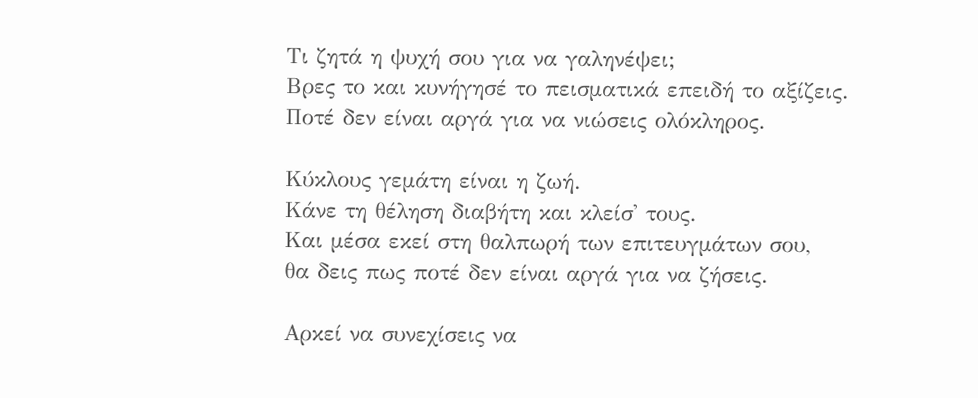Τι ζητά η ψυχή σου για να γαληνέψει;
Βρες το και κυνήγησέ το πεισματικά επειδή το αξίζεις.
Ποτέ δεν είναι αργά για να νιώσεις ολόκληρος.

Κύκλους γεμάτη είναι η ζωή.
Κάνε τη θέληση διαβήτη και κλείσ' τους.
Και μέσα εκεί στη θαλπωρή των επιτευγμάτων σου,
θα δεις πως ποτέ δεν είναι αργά για να ζήσεις.

Αρκεί να συνεχίσεις να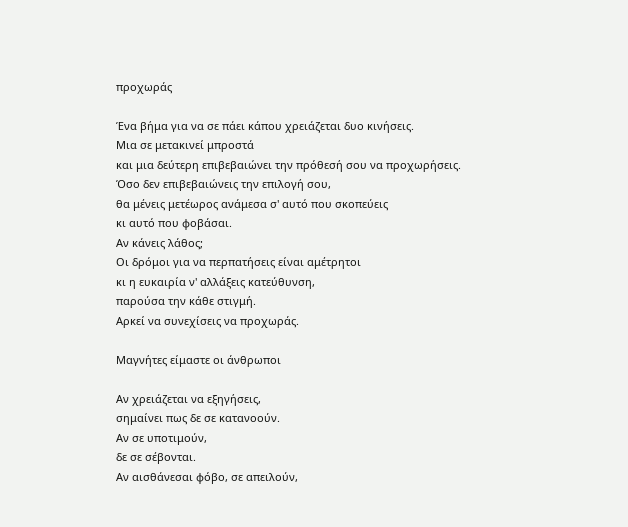προχωράς

Ένα βήμα για να σε πάει κάπου χρειάζεται δυο κινήσεις.
Μια σε μετακινεί μπροστά
και μια δεύτερη επιβεβαιώνει την πρόθεσή σου να προχωρήσεις.
Όσο δεν επιβεβαιώνεις την επιλογή σου,
θα μένεις μετέωρος ανάμεσα σ' αυτό που σκοπεύεις
κι αυτό που φοβάσαι.
Αν κάνεις λάθος;
Οι δρόμοι για να περπατήσεις είναι αμέτρητοι
κι η ευκαιρία ν' αλλάξεις κατεύθυνση,
παρούσα την κάθε στιγμή.
Αρκεί να συνεχίσεις να προχωράς.

Μαγνήτες είμαστε οι άνθρωποι

Αν χρειάζεται να εξηγήσεις,
σημαίνει πως δε σε κατανοούν.
Αν σε υποτιμούν,
δε σε σέβονται.
Αν αισθάνεσαι φόβο, σε απειλούν,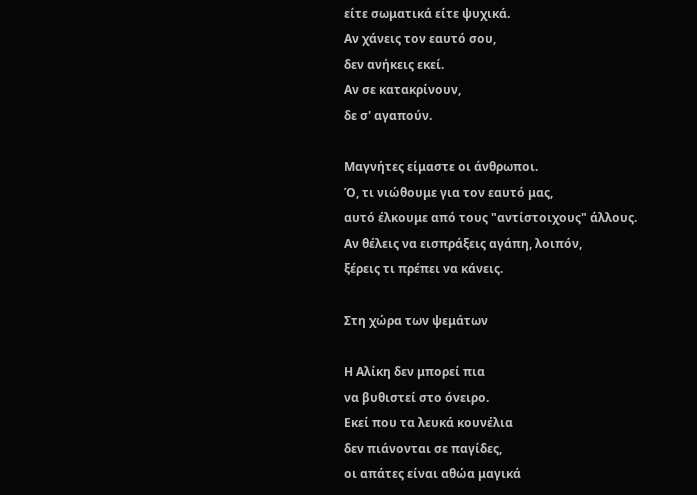είτε σωματικά είτε ψυχικά.
Αν χάνεις τον εαυτό σου,
δεν ανήκεις εκεί.
Αν σε κατακρίνουν,
δε σ' αγαπούν.

Μαγνήτες είμαστε οι άνθρωποι.
Ό, τι νιώθουμε για τον εαυτό μας,
αυτό έλκουμε από τους "αντίστοιχους" άλλους.
Αν θέλεις να εισπράξεις αγάπη, λοιπόν,
ξέρεις τι πρέπει να κάνεις.

Στη χώρα των ψεμάτων

Η Αλίκη δεν μπορεί πια
να βυθιστεί στο όνειρο.
Εκεί που τα λευκά κουνέλια
δεν πιάνονται σε παγίδες,
οι απάτες είναι αθώα μαγικά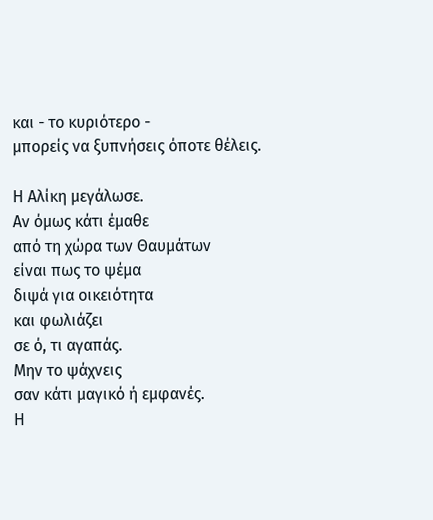και - το κυριότερο -
μπορείς να ξυπνήσεις όποτε θέλεις.

Η Αλίκη μεγάλωσε.
Αν όμως κάτι έμαθε
από τη χώρα των Θαυμάτων
είναι πως το ψέμα
διψά για οικειότητα
και φωλιάζει
σε ό, τι αγαπάς.
Μην το ψάχνεις
σαν κάτι μαγικό ή εμφανές.
Η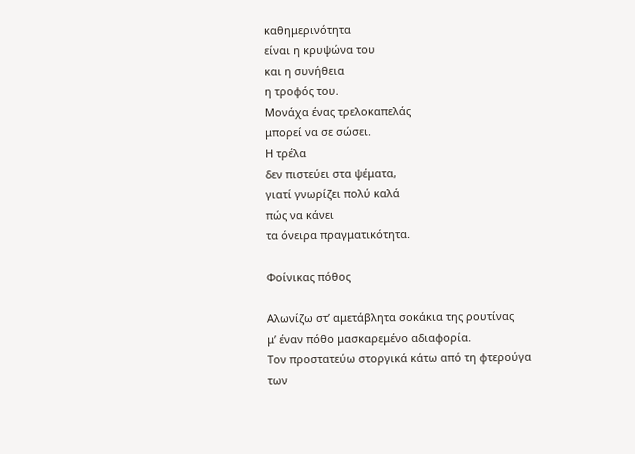καθημερινότητα
είναι η κρυψώνα του
και η συνήθεια
η τροφός του.
Μονάχα ένας τρελοκαπελάς
μπορεί να σε σώσει.
Η τρέλα
δεν πιστεύει στα ψέματα,
γιατί γνωρίζει πολύ καλά
πώς να κάνει
τα όνειρα πραγματικότητα.

Φοίνικας πόθος

Αλωνίζω στ’ αμετάβλητα σοκάκια της ρουτίνας
μ’ έναν πόθο μασκαρεμένο αδιαφορία.
Τον προστατεύω στοργικά κάτω από τη φτερούγα
των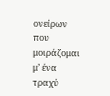ονείρων που μοιράζομαι μ’ ένα τραχύ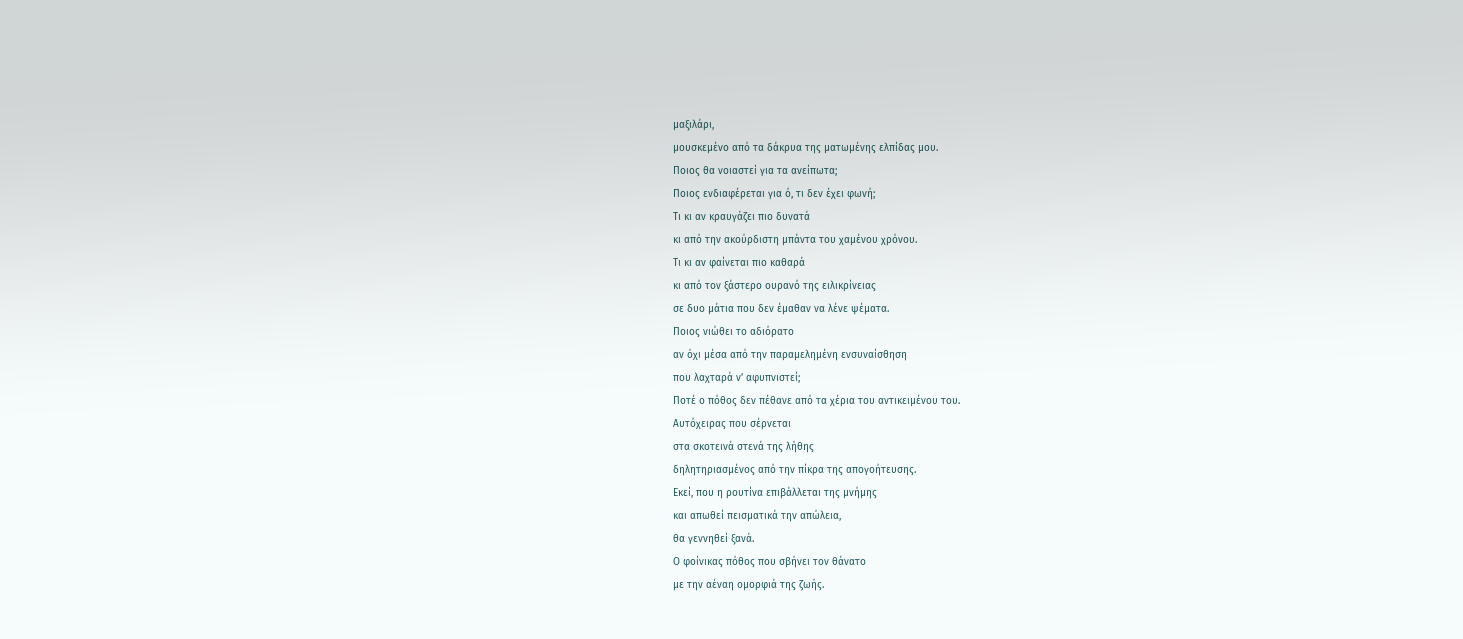μαξιλάρι,
μουσκεμένο από τα δάκρυα της ματωμένης ελπίδας μου.
Ποιος θα νοιαστεί για τα ανείπωτα;
Ποιος ενδιαφέρεται για ό, τι δεν έχει φωνή;
Τι κι αν κραυγάζει πιο δυνατά
κι από την ακούρδιστη μπάντα του χαμένου χρόνου.
Τι κι αν φαίνεται πιο καθαρά
κι από τον ξάστερο ουρανό της ειλικρίνειας
σε δυο μάτια που δεν έμαθαν να λένε ψέματα.
Ποιος νιώθει το αδιόρατο
αν όχι μέσα από την παραμελημένη ενσυναίσθηση
που λαχταρά ν’ αφυπνιστεί;
Ποτέ ο πόθος δεν πέθανε από τα χέρια του αντικειμένου του.
Αυτόχειρας που σέρνεται
στα σκοτεινά στενά της λήθης
δηλητηριασμένος από την πίκρα της απογοήτευσης.
Εκεί, που η ρουτίνα επιβάλλεται της μνήμης
και απωθεί πεισματικά την απώλεια,
θα γεννηθεί ξανά.
Ο φοίνικας πόθος που σβήνει τον θάνατο
με την αέναη ομορφιά της ζωής.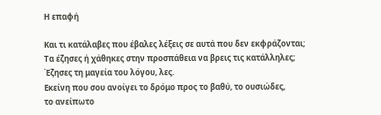Η επαφή

Και τι κατάλαβες που έβαλες λέξεις σε αυτά που δεν εκφράζονται;
Τα έζησες ή χάθηκες στην προσπάθεια να βρεις τις κατάλληλες;
Έζησες τη μαγεία του λόγου, λες.
Εκείνη που σου ανοίγει το δρόμο προς το βαθύ, το ουσιώδες,
το ανείπωτο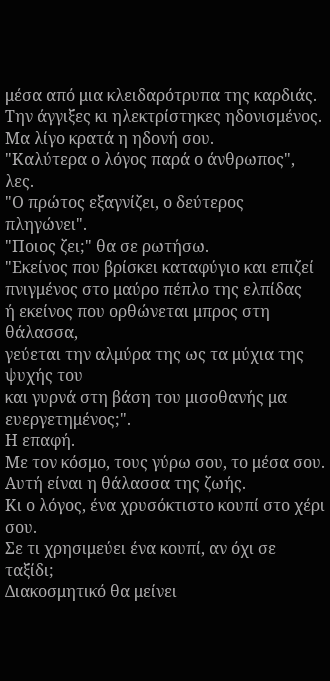μέσα από μια κλειδαρότρυπα της καρδιάς.
Την άγγιξες κι ηλεκτρίστηκες ηδονισμένος.
Μα λίγο κρατά η ηδονή σου.
"Καλύτερα ο λόγος παρά ο άνθρωπος", λες.
"Ο πρώτος εξαγνίζει, ο δεύτερος πληγώνει".
"Ποιος ζει;" θα σε ρωτήσω.
"Εκείνος που βρίσκει καταφύγιο και επιζεί πνιγμένος στο μαύρο πέπλο της ελπίδας
ή εκείνος που ορθώνεται μπρος στη θάλασσα,
γεύεται την αλμύρα της ως τα μύχια της ψυχής του
και γυρνά στη βάση του μισοθανής μα ευεργετημένος;".
Η επαφή.
Με τον κόσμο, τους γύρω σου, το μέσα σου.
Αυτή είναι η θάλασσα της ζωής.
Κι ο λόγος, ένα χρυσόκτιστο κουπί στο χέρι σου.
Σε τι χρησιμεύει ένα κουπί, αν όχι σε ταξίδι;
Διακοσμητικό θα μείνει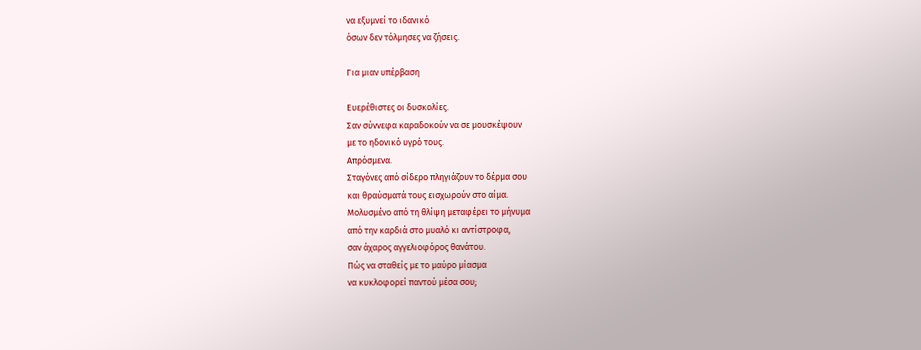να εξυμνεί το ιδανικό
όσων δεν τόλμησες να ζήσεις.

Για μιαν υπέρβαση

Ευερέθιστες οι δυσκολίες.
Σαν σύννεφα καραδοκούν να σε μουσκέψουν
με το ηδονικό υγρό τους.
Απρόσμενα.
Σταγόνες από σίδερο πληγιάζουν το δέρμα σου
και θραύσματά τους εισχωρούν στο αίμα.
Μολυσμένο από τη θλίψη μεταφέρει το μήνυμα
από την καρδιά στο μυαλό κι αντίστροφα,
σαν άχαρος αγγελιοφόρος θανάτου.
Πώς να σταθείς με το μαύρο μίασμα
να κυκλοφορεί παντού μέσα σου;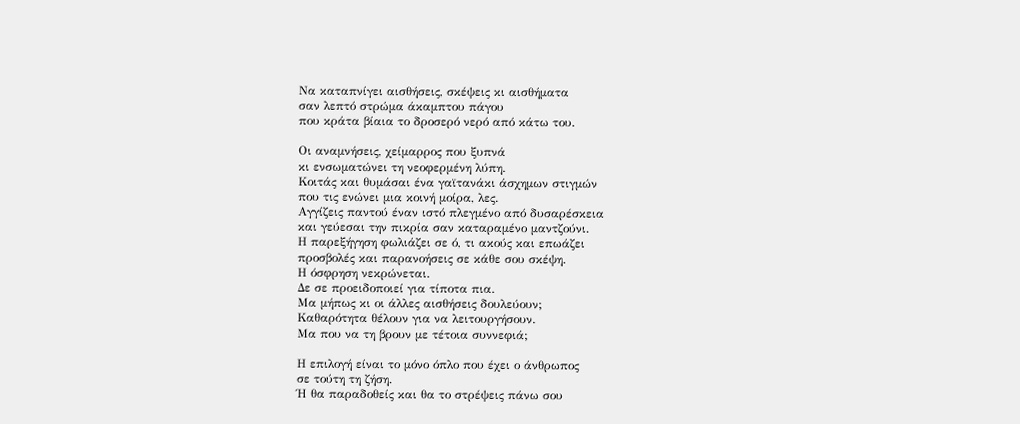Να καταπνίγει αισθήσεις, σκέψεις κι αισθήματα
σαν λεπτό στρώμα άκαμπτου πάγου
που κράτα βίαια το δροσερό νερό από κάτω του.

Οι αναμνήσεις, χείμαρρος που ξυπνά
κι ενσωματώνει τη νεοφερμένη λύπη.
Κοιτάς και θυμάσαι ένα γαϊτανάκι άσχημων στιγμών
που τις ενώνει μια κοινή μοίρα, λες.
Αγγίζεις παντού έναν ιστό πλεγμένο από δυσαρέσκεια
και γεύεσαι την πικρία σαν καταραμένο μαντζούνι.
Η παρεξήγηση φωλιάζει σε ό, τι ακούς και επωάζει
προσβολές και παρανοήσεις σε κάθε σου σκέψη.
Η όσφρηση νεκρώνεται.
Δε σε προειδοποιεί για τίποτα πια.
Μα μήπως κι οι άλλες αισθήσεις δουλεύουν;
Καθαρότητα θέλουν για να λειτουργήσουν.
Μα που να τη βρουν με τέτοια συννεφιά;

Η επιλογή είναι το μόνο όπλο που έχει ο άνθρωπος
σε τούτη τη ζήση.
Ή θα παραδοθείς και θα το στρέψεις πάνω σου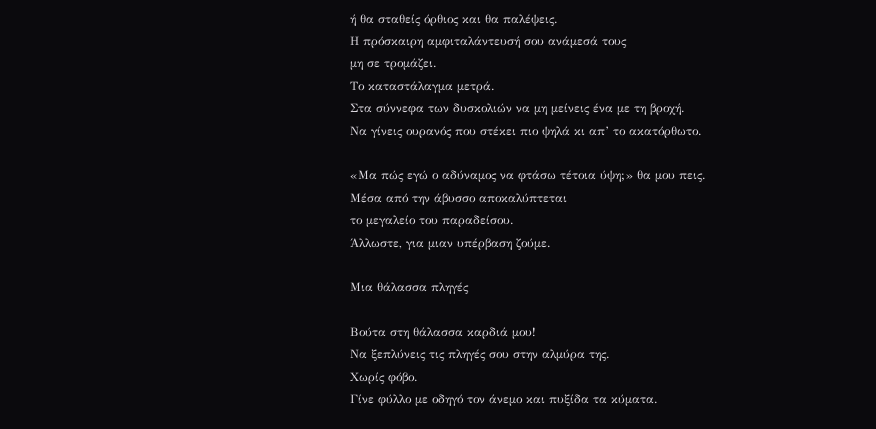ή θα σταθείς όρθιος και θα παλέψεις.
Η πρόσκαιρη αμφιταλάντευσή σου ανάμεσά τους
μη σε τρομάζει.
Το καταστάλαγμα μετρά.
Στα σύννεφα των δυσκολιών να μη μείνεις ένα με τη βροχή.
Να γίνεις ουρανός που στέκει πιο ψηλά κι απ’ το ακατόρθωτο.

«Μα πώς εγώ ο αδύναμος να φτάσω τέτοια ύψη;» θα μου πεις.
Μέσα από την άβυσσο αποκαλύπτεται
το μεγαλείο του παραδείσου.
Άλλωστε, για μιαν υπέρβαση ζούμε.

Μια θάλασσα πληγές

Βούτα στη θάλασσα καρδιά μου!
Να ξεπλύνεις τις πληγές σου στην αλμύρα της.
Χωρίς φόβο.
Γίνε φύλλο με οδηγό τον άνεμο και πυξίδα τα κύματα.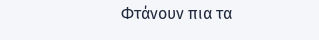Φτάνουν πια τα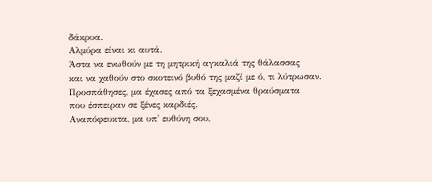δάκρυα.
Αλμύρα είναι κι αυτά.
Άστα να ενωθούν με τη μητρική αγκαλιά της θάλασσας
και να χαθούν στο σκοτεινό βυθό της μαζί με ό, τι λύτρωσαν.
Προσπάθησες, μα έχασες από τα ξεχασμένα θραύσματα
που έσπειραν σε ξένες καρδιές.
Αναπόφευκτα, μα υπ' ευθύνη σου,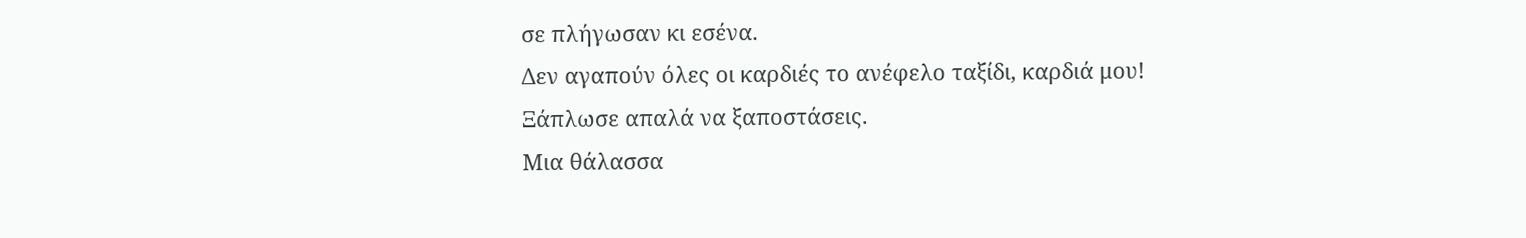σε πλήγωσαν κι εσένα.
Δεν αγαπούν όλες οι καρδιές το ανέφελο ταξίδι, καρδιά μου!
Ξάπλωσε απαλά να ξαποστάσεις.
Μια θάλασσα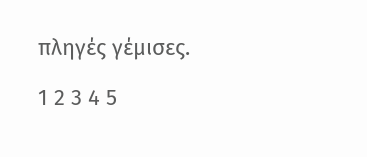πληγές γέμισες.

1 2 3 4 5